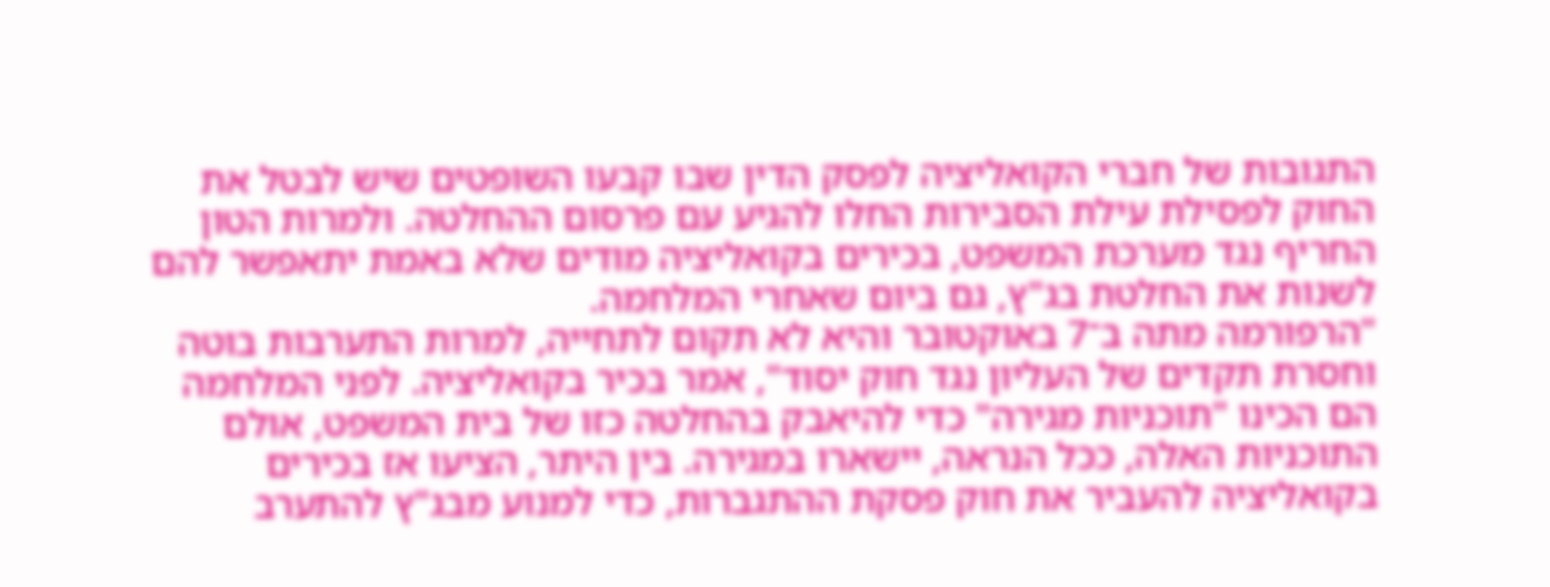התגובות של חברי הקואליציה לפסק הדין שבו קבעו השופטים שיש לבטל את החוק לפסילת עילת הסבירות החלו להגיע עם פרסום ההחלטה. ולמרות הטון החריף נגד מערכת המשפט, בכירים בקואליציה מודים שלא באמת יתאפשר להם לשנות את החלטת בג"ץ, גם ביום שאחרי המלחמה.
"הרפורמה מתה ב־7 באוקטובר והיא לא תקום לתחייה, למרות התערבות בוטה וחסרת תקדים של העליון נגד חוק יסוד", אמר בכיר בקואליציה. לפני המלחמה הם הכינו "תוכניות מגירה" כדי להיאבק בהחלטה כזו של בית המשפט, אולם התוכניות האלה, ככל הנראה, יישארו במגירה. בין היתר, הציעו אז בכירים בקואליציה להעביר את חוק פסקת ההתגברות, כדי למנוע מבג"ץ להתערב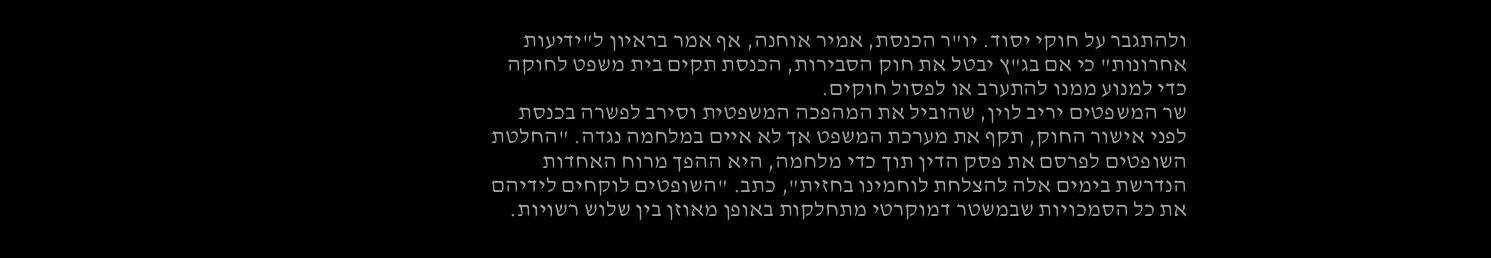ולהתגבר על חוקי יסוד. יו"ר הכנסת, אמיר אוחנה, אף אמר בראיון ל"ידיעות אחרונות" כי אם בג"ץ יבטל את חוק הסבירות, הכנסת תקים בית משפט לחוקה כדי למנוע ממנו להתערב או לפסול חוקים.
שר המשפטים יריב לוין, שהוביל את המהפכה המשפטית וסירב לפשרה בכנסת לפני אישור החוק, תקף את מערכת המשפט אך לא איים במלחמה נגדה. "החלטת השופטים לפרסם את פסק הדין תוך כדי מלחמה, היא ההפך מרוח האחדות הנדרשת בימים אלה להצלחת לוחמינו בחזית", כתב. "השופטים לוקחים לידיהם את כל הסמכויות שבמשטר דמוקרטי מתחלקות באופן מאוזן בין שלוש רשויות.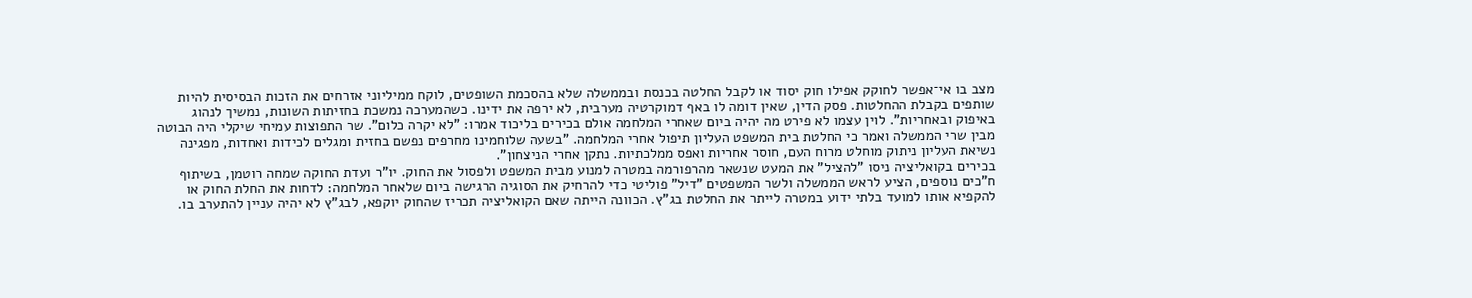מצב בו אי־אפשר לחוקק אפילו חוק יסוד או לקבל החלטה בכנסת ובממשלה שלא בהסכמת השופטים, לוקח ממיליוני אזרחים את הזכות הבסיסית להיות שותפים בקבלת ההחלטות. פסק הדין, שאין דומה לו באף דמוקרטיה מערבית, לא ירפה את ידינו. כשהמערכה נמשכת בחזיתות השונות, נמשיך לנהוג באיפוק ובאחריות". לוין עצמו לא פירט מה יהיה ביום שאחרי המלחמה אולם בכירים בליכוד אמרו: "לא יקרה כלום". שר התפוצות עמיחי שיקלי היה הבוטה מבין שרי הממשלה ואמר כי החלטת בית המשפט העליון תיפול אחרי המלחמה. "בשעה שלוחמינו מחרפים נפשם בחזית ומגלים לכידות ואחדות, מפגינה נשיאת העליון ניתוק מוחלט מרוח העם, חוסר אחריות ואפס ממלכתיות. נתקן אחרי הניצחון".
בכירים בקואליציה ניסו "להציל" את המעט שנשאר מהרפורמה במטרה למנוע מבית המשפט ולפסול את החוק. יו"ר ועדת החוקה שמחה רוטמן, בשיתוף ח"כים נוספים, הציע לראש הממשלה ולשר המשפטים "דיל" פוליטי כדי להרחיק את הסוגיה הרגישה ביום שלאחר המלחמה: לדחות את החלת החוק או להקפיא אותו למועד בלתי ידוע במטרה לייתר את החלטת בג"ץ. הכוונה הייתה שאם הקואליציה תכריז שהחוק יוקפא, לבג"ץ לא יהיה עניין להתערב בו.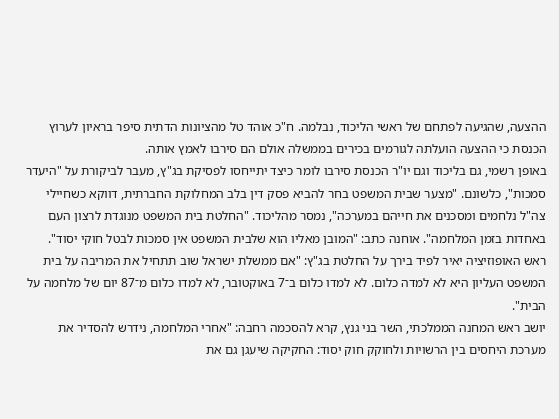ההצעה, שהגיעה לפתחם של ראשי הליכוד, נבלמה. ח"כ אוהד טל מהציונות הדתית סיפר בראיון לערוץ הכנסת כי ההצעה הועלתה לגורמים בכירים בממשלה אולם הם סירבו לאמץ אותה.
באופן רשמי, גם בליכוד וגם יו"ר הכנסת סירבו לומר כיצד יתייחסו לפסיקת בג"ץ, מעבר לביקורת על "היעדר סמכות", כלשונם. "מצער שבית המשפט בחר להביא פסק דין בלב המחלוקת החברתית, דווקא כשחיילי צה"ל נלחמים ומסכנים את חייהם במערכה", נמסר מהליכוד. "החלטת בית המשפט מנוגדת לרצון העם באחדות בזמן המלחמה". אוחנה כתב: "המובן מאליו הוא שלבית המשפט אין סמכות לבטל חוקי יסוד".
ראש האופוזיציה יאיר לפיד בירך על החלטת בג"ץ: "אם ממשלת ישראל שוב תתחיל את המריבה על בית המשפט העליון היא לא למדה כלום. לא למדו כלום ב־7 באוקטובר, לא למדו כלום מ־87 יום של מלחמה על הבית".
יושב ראש המחנה הממלכתי, השר בני גנץ, קרא להסכמה רחבה: "אחרי המלחמה, נידרש להסדיר את מערכת היחסים בין הרשויות ולחוקק חוק יסוד: החקיקה שיעגן גם את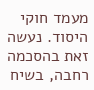מעמד חוקי היסוד. נעשה זאת בהסכמה רחבה, בשיח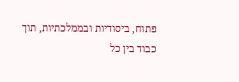פתוח, ביסודיות ובממלכתיות, תוך כבוד בין כל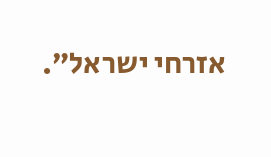אזרחי ישראל”.